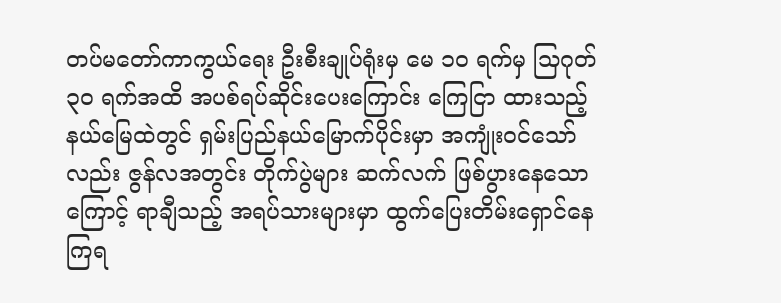တပ်မတော်ကာကွယ်ရေး ဦးစီးချုပ်ရုံးမှ မေ ၁၀ ရက်မှ သြဂုတ် ၃၀ ရက်အထိ အပစ်ရပ်ဆိုင်းပေးကြောင်း ကြေငြာ ထားသည့် နယ်မြေထဲတွင် ရှမ်းပြည်နယ်မြောက်ပိုင်းမှာ အကျုံးဝင်သော်လည်း ဇွန်လအတွင်း တိုက်ပွဲများ ဆက်လက် ဖြစ်ပွားနေသောကြောင့် ရာချီသည့် အရပ်သားများမှာ ထွက်ပြေးတိမ်းရှောင်နေကြရ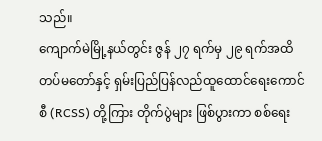သည်။
ကျောက်မဲမြို့နယ်တွင်း ဇွန် ၂၇ ရက်မှ ၂၉ ရက်အထိ တပ်မတော်နှင့် ရှမ်းပြည်ပြန်လည်ထူထောင်ရေးကောင်စီ (RCSS) တို့ကြား တိုက်ပွဲများ ဖြစ်ပွားကာ စစ်ရေး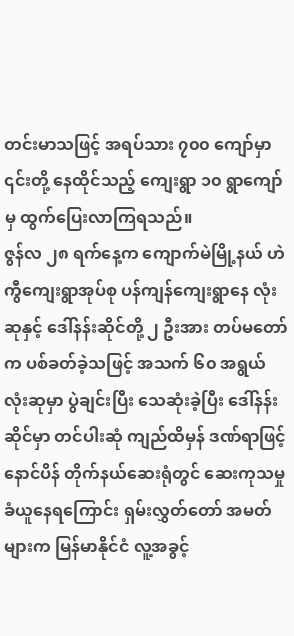တင်းမာသဖြင့် အရပ်သား ၇၀၀ ကျော်မှာ ၎င်းတို့ နေထိုင်သည့် ကျေးရွာ ၁၀ ရွာကျော်မှ ထွက်ပြေးလာကြရသည်။
ဇွန်လ ၂၈ ရက်နေ့က ကျောက်မဲမြို့နယ် ဟဲကွီကျေးရွာအုပ်စု ပန်ကျန်ကျေးရွာနေ လုံးဆုနှင့် ဒေါ်နန်းဆိုင်တို့ ၂ ဦးအား တပ်မတော်က ပစ်ခတ်ခဲ့သဖြင့် အသက် ၆၀ အရွယ် လုံးဆုမှာ ပွဲချင်းပြီး သေဆုံးခဲ့ပြီး ဒေါ်နန်းဆိုင်မှာ တင်ပါးဆုံ ကျည်ထိမှန် ဒဏ်ရာဖြင့် နောင်ပိန် တိုက်နယ်ဆေးရုံတွင် ဆေးကုသမှု ခံယူနေရကြောင်း ရှမ်းလွှတ်တော် အမတ်များက မြန်မာနိုင်ငံ လူ့အခွင့်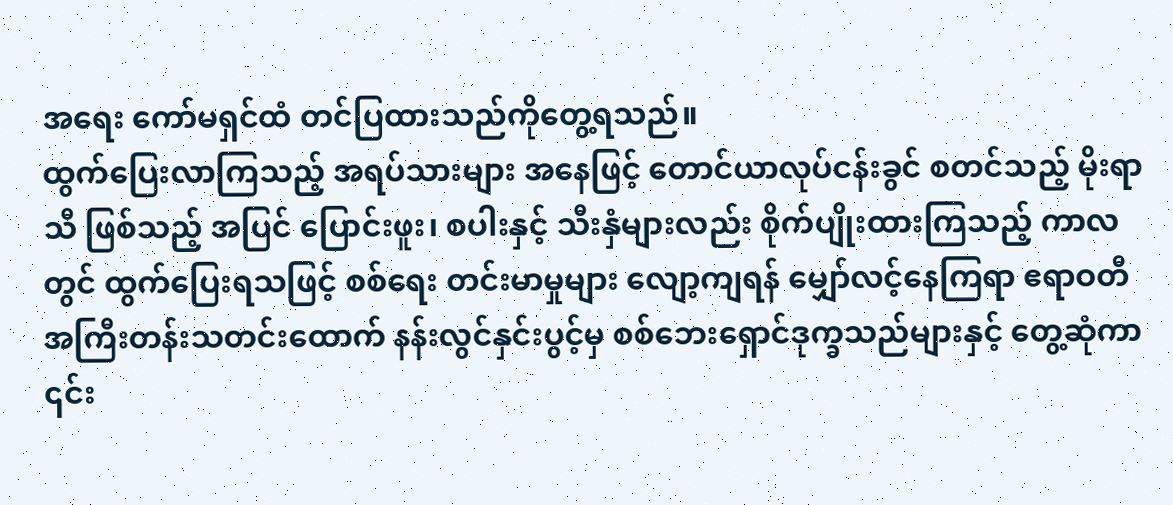အရေး ကော်မရှင်ထံ တင်ပြထားသည်ကိုတွေ့ရသည်။
ထွက်ပြေးလာကြသည့် အရပ်သားများ အနေဖြင့် တောင်ယာလုပ်ငန်းခွင် စတင်သည့် မိုးရာသီ ဖြစ်သည့် အပြင် ပြောင်းဖူး၊ စပါးနှင့် သီးနှံများလည်း စိုက်ပျိုးထားကြသည့် ကာလတွင် ထွက်ပြေးရသဖြင့် စစ်ရေး တင်းမာမှုများ လျော့ကျရန် မျှော်လင့်နေကြရာ ဧရာဝတီအကြီးတန်းသတင်းထောက် နန်းလွင်နှင်းပွင့်မှ စစ်ဘေးရှောင်ဒုက္ခသည်များနှင့် တွေ့ဆုံကာ ၎င်း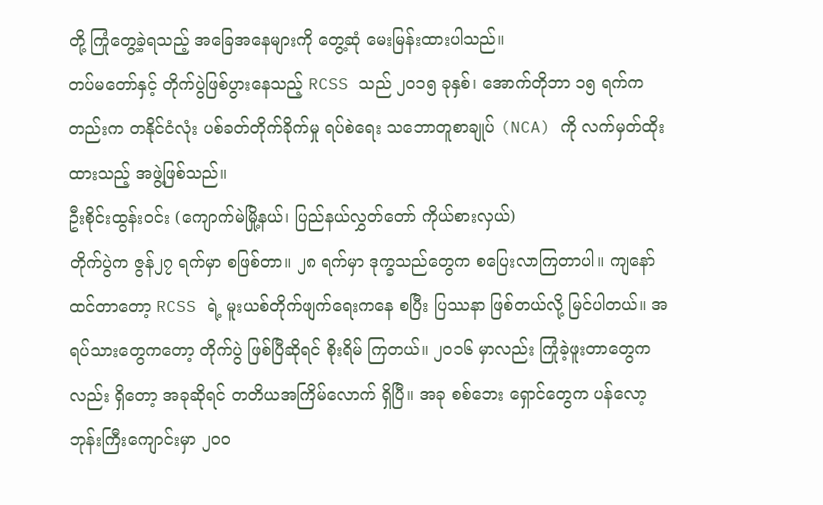တို့ ကြုံတွေ့ခဲ့ရသည့် အခြေအနေများကို တွေ့ဆုံ မေးမြန်းထားပါသည်။
တပ်မတော်နှင့် တိုက်ပွဲဖြစ်ပွားနေသည့် RCSS သည် ၂၀၁၅ ခုနှစ်၊ အောက်တိုဘာ ၁၅ ရက်ကတည်းက တနိုင်ငံလုံး ပစ်ခတ်တိုက်ခိုက်မှု ရပ်စဲရေး သဘောတူစာချုပ် (NCA) ကို လက်မှတ်ထိုးထားသည့် အဖွဲ့ဖြစ်သည်။
ဦးစိုင်းထွန်းဝင်း (ကျောက်မဲမြို့နယ်၊ ပြည်နယ်လွှတ်တော် ကိုယ်စားလှယ်)
တိုက်ပွဲက ဇွန်၂၇ ရက်မှာ စဖြစ်တာ။ ၂၈ ရက်မှာ ဒုက္ခသည်တွေက စပြေးလာကြတာပါ။ ကျနော်ထင်တာတော့ RCSS ရဲ့ မူးယစ်တိုက်ဖျက်ရေးကနေ စပြီး ပြဿနာ ဖြစ်တယ်လို့ မြင်ပါတယ်။ အရပ်သားတွေကတော့ တိုက်ပွဲ ဖြစ်ပြီဆိုရင် စိုးရိမ် ကြတယ်။ ၂၀၁၆ မှာလည်း ကြုံခဲ့ဖူးတာတွေကလည်း ရှိတော့ အခုဆိုရင် တတိယအကြိမ်လောက် ရှိပြီ။ အခု စစ်ဘေး ရှောင်တွေက ပန်လော့ဘုန်းကြီးကျောင်းမှာ ၂၀၀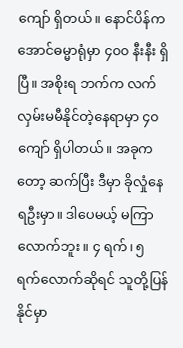ကျော် ရှိတယ်။ နောင်ပိန်က အောင်ဓမ္မာရုံမှာ ၄၀၀ နီးနီး ရှိပြီ။ အစိုးရ ဘက်က လက်လှမ်းမမီနိုင်တဲ့နေရာမှာ ၄၀ ကျော် ရှိပါတယ်။ အခုကတော့ ဆက်ပြီး ဒီမှာ ခိုလှုံနေရဦးမှာ။ ဒါပေမယ့် မကြာ လောက်ဘူး။ ၄ ရက်၊ ၅ ရက်လောက်ဆိုရင် သူတို့ပြန်နိုင်မှာ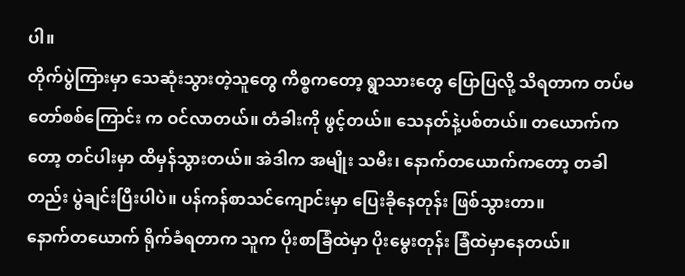ပါ။
တိုက်ပွဲကြားမှာ သေဆုံးသွားတဲ့သူတွေ ကိစ္စကတော့ ရွာသားတွေ ပြောပြလို့ သိရတာက တပ်မတော်စစ်ကြောင်း က ဝင်လာတယ်။ တံခါးကို ဖွင့်တယ်။ သေနတ်နဲ့ပစ်တယ်။ တယောက်ကတော့ တင်ပါးမှာ ထိမှန်သွားတယ်။ အဲဒါက အမျိုး သမီး၊ နောက်တယောက်ကတော့ တခါတည်း ပွဲချင်းပြီးပါပဲ။ ပန်ကန်စာသင်ကျောင်းမှာ ပြေးခိုနေတုန်း ဖြစ်သွားတာ။
နောက်တယောက် ရိုက်ခံရတာက သူက ပိုးစာခြံထဲမှာ ပိုးမွေးတုန်း ခြံထဲမှာနေတယ်။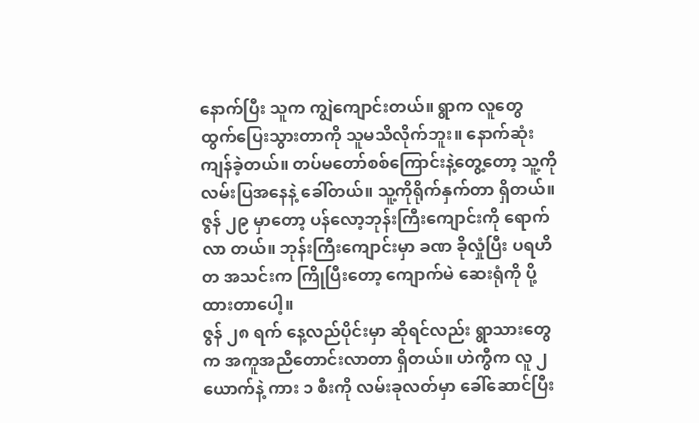နောက်ပြီး သူက ကျွဲကျောင်းတယ်။ ရွာက လူတွေ ထွက်ပြေးသွားတာကို သူမသိလိုက်ဘူး။ နောက်ဆုံး ကျန်ခဲ့တယ်။ တပ်မတော်စစ်ကြောင်းနဲ့တွေ့တော့ သူ့ကို လမ်းပြအနေနဲ့ ခေါ်တယ်။ သူ့ကိုရိုက်နှက်တာ ရှိတယ်။ ဇွန် ၂၉ မှာတော့ ပန်လော့ဘုန်းကြီးကျောင်းကို ရောက်လာ တယ်။ ဘုန်းကြီးကျောင်းမှာ ခဏ ခိုလှုံပြီး ပရဟိတ အသင်းက ကြိုပြီးတော့ ကျောက်မဲ ဆေးရုံကို ပို့ထားတာပေါ့။
ဇွန် ၂၈ ရက် နေ့လည်ပိုင်းမှာ ဆိုရင်လည်း ရွာသားတွေက အကူအညီတောင်းလာတာ ရှိတယ်။ ဟဲကွီက လူ ၂ ယောက်နဲ့ ကား ၁ စီးကို လမ်းခုလတ်မှာ ခေါ်ဆောင်ပြီး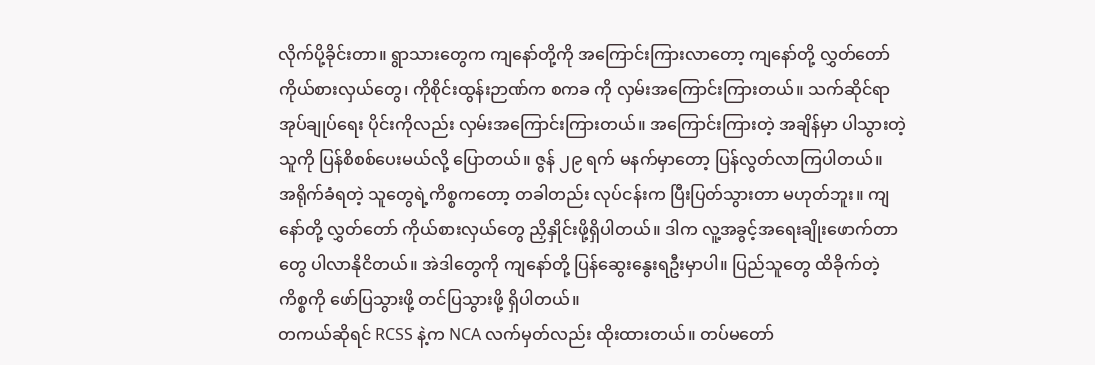လိုက်ပို့ခိုင်းတာ။ ရွာသားတွေက ကျနော်တို့ကို အကြောင်းကြားလာတော့ ကျနော်တို့ လွှတ်တော်ကိုယ်စားလှယ်တွေ၊ ကိုစိုင်းထွန်းဉာဏ်က စကခ ကို လှမ်းအကြောင်းကြားတယ်။ သက်ဆိုင်ရာ အုပ်ချုပ်ရေး ပိုင်းကိုလည်း လှမ်းအကြောင်းကြားတယ်။ အကြောင်းကြားတဲ့ အချိန်မှာ ပါသွားတဲ့သူကို ပြန်စိစစ်ပေးမယ်လို့ ပြောတယ်။ ဇွန် ၂၉ ရက် မနက်မှာတော့ ပြန်လွတ်လာကြပါတယ်။
အရိုက်ခံရတဲ့ သူတွေရဲ့ကိစ္စကတော့ တခါတည်း လုပ်ငန်းက ပြီးပြတ်သွားတာ မဟုတ်ဘူး။ ကျနော်တို့ လွှတ်တော် ကိုယ်စားလှယ်တွေ ညှိနှိုင်းဖို့ရှိပါတယ်။ ဒါက လူ့အခွင့်အရေးချိုးဖောက်တာတွေ ပါလာနိုငိတယ်။ အဲဒါတွေကို ကျနော်တို့ ပြန်ဆွေးနွေးရဦးမှာပါ။ ပြည်သူတွေ ထိခိုက်တဲ့ ကိစ္စကို ဖော်ပြသွားဖို့ တင်ပြသွားဖို့ ရှိပါတယ်။
တကယ်ဆိုရင် RCSS နဲ့က NCA လက်မှတ်လည်း ထိုးထားတယ်။ တပ်မတော်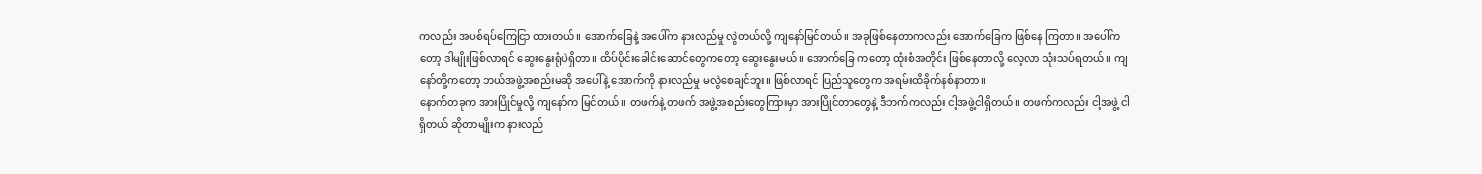ကလည်း အပစ်ရပ်ကြေငြာ ထားတယ်။ အောက်ခြေနဲ့ အပေါ်က နားလည်မှု လွဲတယ်လို့ ကျနော်မြင်တယ်။ အခုဖြစ်နေတာကလည်း အောက်ခြေက ဖြစ်နေ ကြတာ။ အပေါ်ကတော့ ဒါမျိုးဖြစ်လာရင် ဆွေးနွေးရုံပဲရှိတာ။ ထိပ်ပိုင်းခေါင်းဆောင်တွေကတော့ ဆွေးနွေးမယ်။ အောက်ခြေ ကတော့ ထုံးစံအတိုင်း ဖြစ်နေတာလို့ လေ့လာ သုံးသပ်ရတယ်။ ကျနော်တို့ကတော့ ဘယ်အဖွဲ့အစည်းမဆို အပေါ်နဲ့ အောက်ကို နားလည်မှု မလွဲစေချင်ဘူး။ ဖြစ်လာရင် ပြည်သူတွေက အရမ်းထိခိုက်နစ်နာတာ။
နောက်တခုက အားပြိုင်မှုလို့ ကျနော်က မြင်တယ်။ တဖက်နဲ့ တဖက် အဖွဲ့အစည်းတွေကြားမှာ အားပြိုင်တာတွေနဲ့ ဒီဘက်ကလည်း ငါ့အဖွဲ့ငါရှိတယ်။ တဖက်ကလည်း ငါ့အဖွဲ့ ငါရှိတယ် ဆိုတာမျိုးက နားလည်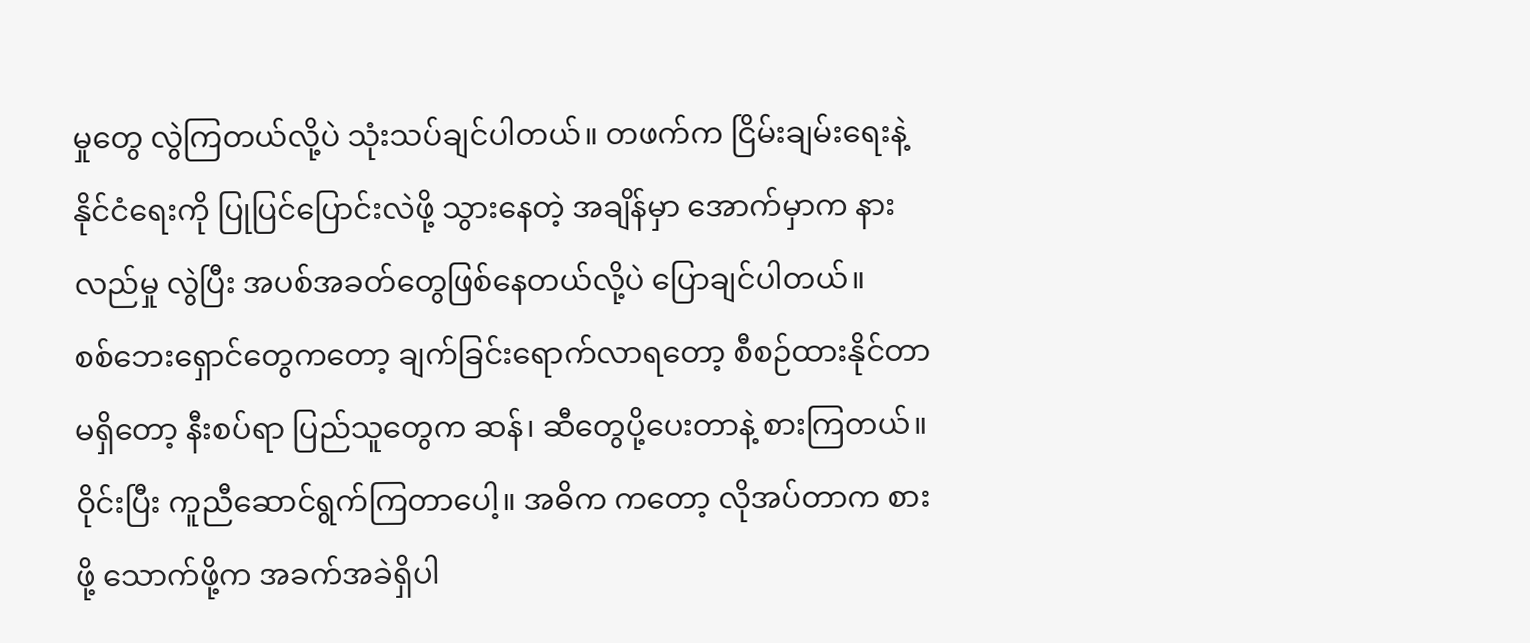မှုတွေ လွဲကြတယ်လို့ပဲ သုံးသပ်ချင်ပါတယ်။ တဖက်က ငြိမ်းချမ်းရေးနဲ့ နိုင်ငံရေးကို ပြုပြင်ပြောင်းလဲဖို့ သွားနေတဲ့ အချိန်မှာ အောက်မှာက နားလည်မှု လွဲပြီး အပစ်အခတ်တွေဖြစ်နေတယ်လို့ပဲ ပြောချင်ပါတယ်။
စစ်ဘေးရှောင်တွေကတော့ ချက်ခြင်းရောက်လာရတော့ စီစဉ်ထားနိုင်တာ မရှိတော့ နီးစပ်ရာ ပြည်သူတွေက ဆန်၊ ဆီတွေပို့ပေးတာနဲ့ စားကြတယ်။ ဝိုင်းပြီး ကူညီဆောင်ရွက်ကြတာပေါ့။ အဓိက ကတော့ လိုအပ်တာက စားဖို့ သောက်ဖို့က အခက်အခဲရှိပါ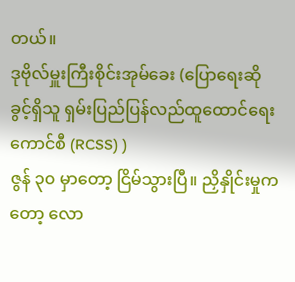တယ်။
ဒုဗိုလ်မှူးကြီးစိုင်းအုမ်ခေး (ပြောရေးဆိုခွင့်ရှိသူ ရှမ်းပြည်ပြန်လည်ထူထောင်ရေးကောင်စီ (RCSS) )
ဇွန် ၃၀ မှာတော့ ငြိမ်သွားပြီ။ ညှိနှိုင်းမှုကတော့ လော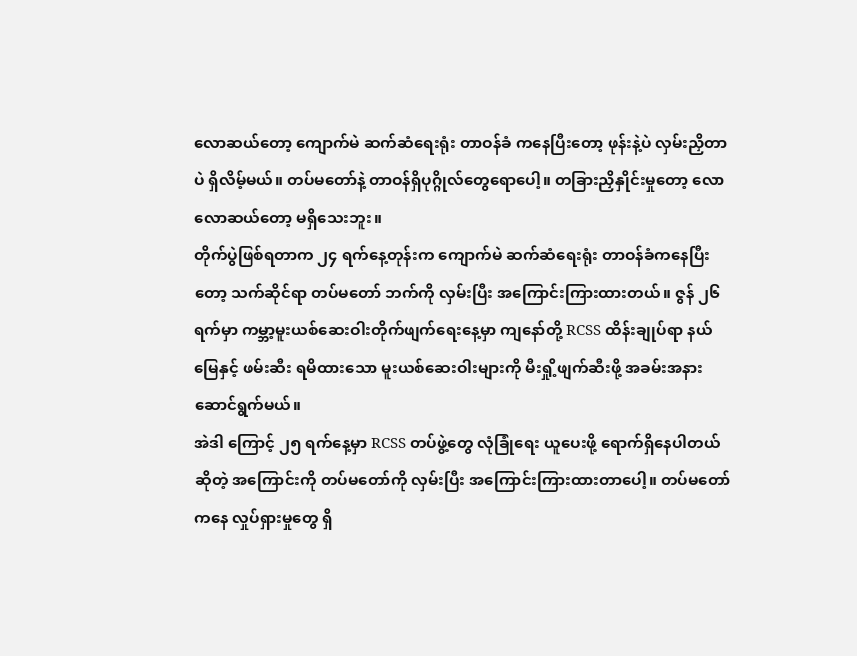လောဆယ်တော့ ကျောက်မဲ ဆက်ဆံရေးရုံး တာဝန်ခံ ကနေပြီးတော့ ဖုန်းနဲ့ပဲ လှမ်းညှိတာပဲ ရှိလိမ့်မယ်။ တပ်မတော်နဲ့ တာဝန်ရှိပုဂ္ဂိုလ်တွေရောပေါ့။ တခြားညှိနှိုင်းမှုတော့ လောလောဆယ်တော့ မရှိသေးဘူး။
တိုက်ပွဲဖြစ်ရတာက ၂၄ ရက်နေ့တုန်းက ကျောက်မဲ ဆက်ဆံရေးရုံး တာဝန်ခံကနေပြီးတော့ သက်ဆိုင်ရာ တပ်မတော် ဘက်ကို လှမ်းပြီး အကြောင်းကြားထားတယ်။ ဇွန် ၂၆ ရက်မှာ ကမ္ဘာ့မူးယစ်ဆေးဝါးတိုက်ဖျက်ရေးနေ့မှာ ကျနော်တို့ RCSS ထိန်းချုပ်ရာ နယ်မြေနှင့် ဖမ်းဆီး ရမိထားသော မူးယစ်ဆေးဝါးများကို မီးရှို့ဖျက်ဆီးဖို့ အခမ်းအနား ဆောင်ရွက်မယ်။
အဲဒါ ကြောင့် ၂၅ ရက်နေ့မှာ RCSS တပ်ဖွဲ့တွေ လုံခြုံရေး ယူပေးဖို့ ရောက်ရှိနေပါတယ်ဆိုတဲ့ အကြောင်းကို တပ်မတော်ကို လှမ်းပြီး အကြောင်းကြားထားတာပေါ့။ တပ်မတော်ကနေ လှုပ်ရှားမှုတွေ ရှိ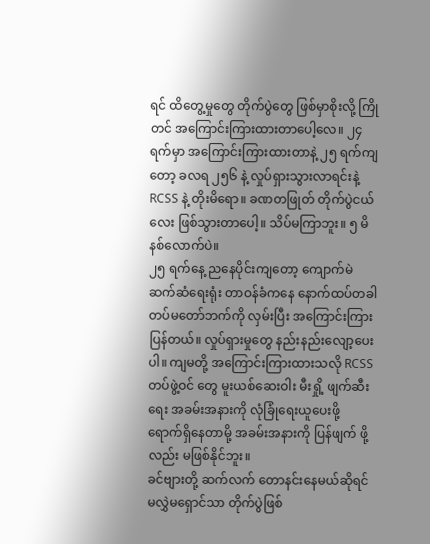ရင် ထိတွေ့မှုတွေ တိုက်ပွဲတွေ ဖြစ်မှာစိုးလို့ ကြိုတင် အကြောင်းကြားထားတာပေါ့လေ။ ၂၄ ရက်မှာ အကြောင်းကြားထားတာနဲ့ ၂၅ ရက်ကျတော့ ခလရ ၂၅၆ နဲ့ လှုပ်ရှားသွားလာရင်းနဲ့ RCSS နဲ့ တိုးမိရော။ ခဏတဖြုတ် တိုက်ပွဲငယ်လေး ဖြစ်သွားတာပေါ့။ သိပ်မကြာဘူး။ ၅ မိနစ်လောက်ပဲ။
၂၅ ရက်နေ့ ညနေပိုင်းကျတော့ ကျောက်မဲဆက်ဆံရေးရုံး တာဝန်ခံကနေ နောက်ထပ်တခါ တပ်မတော်ဘက်ကို လှမ်းပြီး အကြောင်းကြားပြန်တယ်။ လှုပ်ရှားမှုတွေ နည်းနည်းလျော့ပေးပါ။ ကျမတို့ အကြောင်းကြားထားသလို RCSS တပ်ဖွဲ့ဝင် တွေ မူးယစ်ဆေးဝါး မီးရှို့ ဖျက်ဆီးရေး အခမ်းအနားကို လုံခြုံရေးယူပေးဖို့ ရောက်ရှိနေတာမို့ အခမ်းအနားကို ပြန်ဖျက် ဖို့လည်း မဖြစ်နိုင်ဘူး။
ခင်ဗျားတို့ ဆက်လက် တောနင်းနေမယ်ဆိုရင် မလွှဲမရှောင်သာ တိုက်ပွဲဖြစ်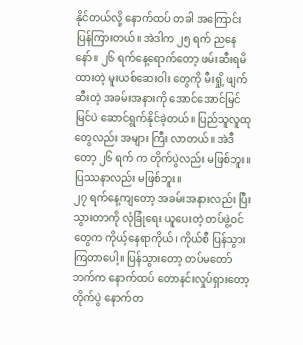နိုင်တယ်လို့ နောက်ထပ် တခါ အကြောင်း ပြန်ကြားတယ်။ အဲဒါက ၂၅ ရက် ညနေနော်။ ၂၆ ရက်နေ့ရောက်တော့ ဖမ်းဆီးရမိထားတဲ့ မူးယစ်ဆေးဝါး တွေကို မီးရှို့ ဖျက်ဆီးတဲ့ အခမ်းအနားကို အောင်အောင်မြင်မြင်ပဲ ဆောင်ရွက်နိုင်ခဲ့တယ်။ ပြည်သူလူထုတွေလည်း အများ ကြီး လာတယ်။ အဲဒီတော့ ၂၆ ရက် က တိုက်ပွဲလည်း မဖြစ်ဘူး။ ပြဿနာလည်း မဖြစ်ဘူး။
၂၇ ရက်နေ့ကျတော့ အခမ်းအနားလည်း ပြီးသွားတာကို လုံခြုံရေး ယူပေးတဲ့ တပ်ဖွဲ့ဝင်တွေက ကိုယ့်နေရာကိုယ်၊ ကိုယ်စီ ပြန်သွားကြတာပေါ့။ ပြန်သွားတော့ တပ်မတော်ဘက်က နောက်ထပ် တောနင်းလှုပ်ရှားတော့ တိုက်ပွဲ နောက်တ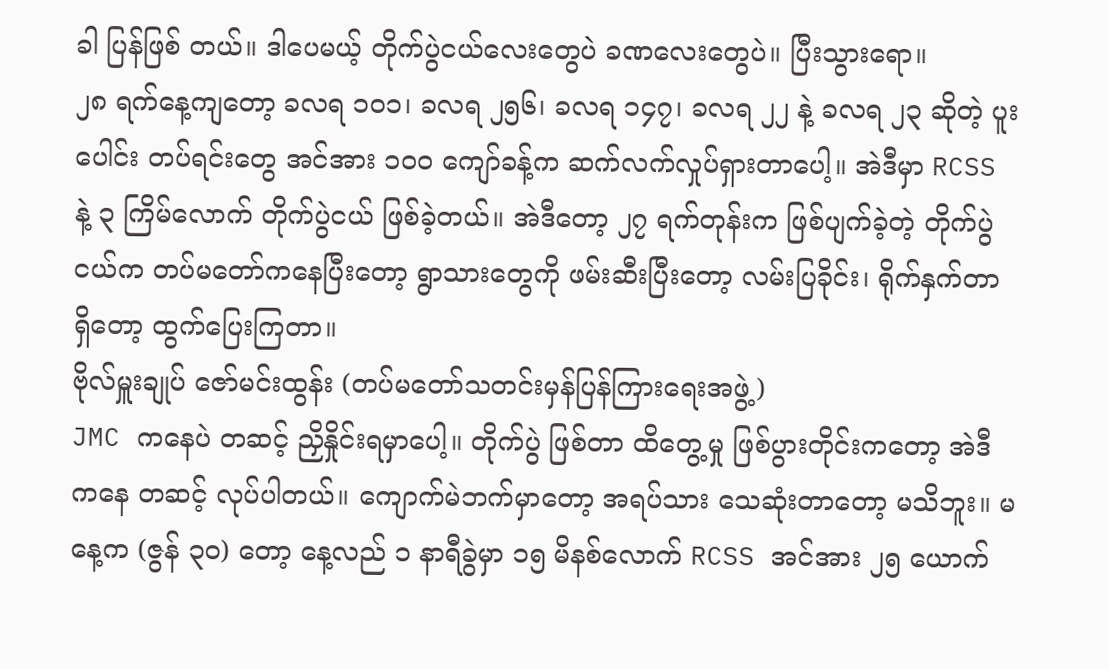ခါ ပြန်ဖြစ် တယ်။ ဒါပေမယ့် တိုက်ပွဲငယ်လေးတွေပဲ ခဏလေးတွေပဲ။ ပြီးသွားရော။
၂၈ ရက်နေ့ကျတော့ ခလရ ၁၀၁၊ ခလရ ၂၅၆၊ ခလရ ၁၄၇၊ ခလရ ၂၂ နဲ့ ခလရ ၂၃ ဆိုတဲ့ ပူးပေါင်း တပ်ရင်းတွေ အင်အား ၁၀၀ ကျော်ခန့်က ဆက်လက်လှုပ်ရှားတာပေါ့။ အဲဒီမှာ RCSS နဲ့ ၃ ကြိမ်လောက် တိုက်ပွဲငယ် ဖြစ်ခဲ့တယ်။ အဲဒီတော့ ၂၇ ရက်တုန်းက ဖြစ်ပျက်ခဲ့တဲ့ တိုက်ပွဲငယ်က တပ်မတော်ကနေပြီးတော့ ရွာသားတွေကို ဖမ်းဆီးပြီးတော့ လမ်းပြခိုင်း၊ ရိုက်နှက်တာ ရှိတော့ ထွက်ပြေးကြတာ။
ဗိုလ်မှူးချုပ် ဇော်မင်းထွန်း (တပ်မတော်သတင်းမှန်ပြန်ကြားရေးအဖွဲ့)
JMC ကနေပဲ တဆင့် ညှိနှိုင်းရမှာပေါ့။ တိုက်ပွဲ ဖြစ်တာ ထိတွေ့မှု ဖြစ်ပွားတိုင်းကတော့ အဲဒီကနေ တဆင့် လုပ်ပါတယ်။ ကျောက်မဲဘက်မှာတော့ အရပ်သား သေဆုံးတာတော့ မသိဘူး။ မနေ့က (ဇွန် ၃၀) တော့ နေ့လည် ၁ နာရီခွဲမှာ ၁၅ မိနစ်လောက် RCSS အင်အား ၂၅ ယောက်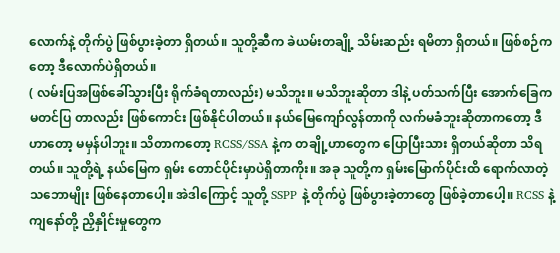လောက်နဲ့ တိုက်ပွဲ ဖြစ်ပွားခဲ့တာ ရှိတယ်။ သူတို့ဆီက ခဲယမ်းတချို့ သိမ်းဆည်း ရမိတာ ရှိတယ်။ ဖြစ်စဉ်ကတော့ ဒီလောက်ပဲရှိတယ်။
( လမ်းပြအဖြစ်ခေါ်သွားပြီး ရိုက်ခံရတာလည်း) မသိဘူး။ မသိဘူးဆိုတာ ဒါနဲ့ ပတ်သက်ပြီး အောက်ခြေက မတင်ပြ တာလည်း ဖြစ်ကောင်း ဖြစ်နိုင်ပါတယ်။ နယ်မြေကျော်လွန်တာကို လက်မခံဘူးဆိုတာကတော့ ဒီဟာတော့ မမှန်ပါဘူး။ သိတာကတော့ RCSS/SSA နဲ့က တချို့ဟာတွေက ပြောပြီးသား ရှိတယ်ဆိုတာ သိရတယ်။ သူတို့ရဲ့ နယ်မြေက ရှမ်း တောင်ပိုင်းမှာပဲရှိတာကိုး။ အခု သူတို့က ရှမ်းမြောက်ပိုင်းထိ ရောက်လာတဲ့ သဘောမျိုး ဖြစ်နေတာပေါ့။ အဲဒါကြောင့် သူတို့ SSPP နဲ့ တိုက်ပွဲ ဖြစ်ပွားခဲ့တာတွေ ဖြစ်ခဲ့တာပေါ့။ RCSS နဲ့ ကျနော်တို့ ညှိနှိုင်းမှုတွေက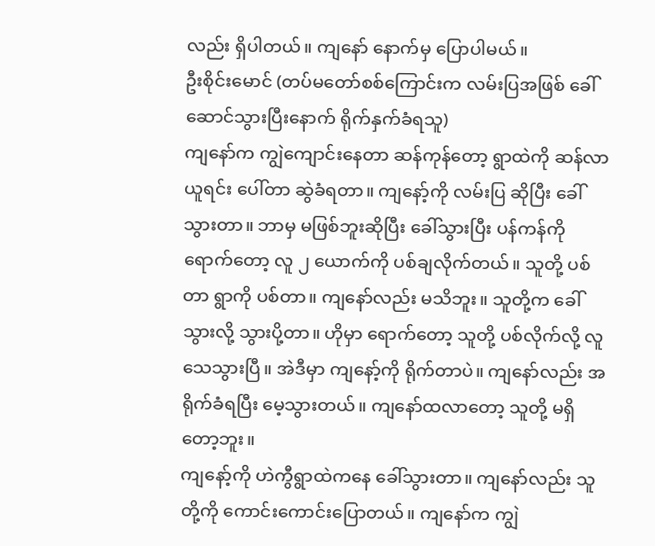လည်း ရှိပါတယ်။ ကျနော် နောက်မှ ပြောပါမယ်။
ဦးစိုင်းမောင် (တပ်မတော်စစ်ကြောင်းက လမ်းပြအဖြစ် ခေါ်ဆောင်သွားပြီးနောက် ရိုက်နှက်ခံရသူ)
ကျနော်က ကျွဲကျောင်းနေတာ ဆန်ကုန်တော့ ရွာထဲကို ဆန်လာယူရင်း ပေါ်တာ ဆွဲခံရတာ။ ကျနော့်ကို လမ်းပြ ဆိုပြီး ခေါ်သွားတာ။ ဘာမှ မဖြစ်ဘူးဆိုပြီး ခေါ်သွားပြီး ပန်ကန်ကို ရောက်တော့ လူ ၂ ယောက်ကို ပစ်ချလိုက်တယ်။ သူတို့ ပစ်တာ ရွာကို ပစ်တာ။ ကျနော်လည်း မသိဘူး။ သူတို့က ခေါ်သွားလို့ သွားပို့တာ။ ဟိုမှာ ရောက်တော့ သူတို့ ပစ်လိုက်လို့ လူသေသွားပြီ။ အဲဒီမှာ ကျနော့်ကို ရိုက်တာပဲ။ ကျနော်လည်း အရိုက်ခံရပြီး မေ့သွားတယ်။ ကျနော်ထလာတော့ သူတို့ မရှိတော့ဘူး။
ကျနော့်ကို ဟဲကွီရွာထဲကနေ ခေါ်သွားတာ။ ကျနော်လည်း သူတို့ကို ကောင်းကောင်းပြောတယ်။ ကျနော်က ကျွဲ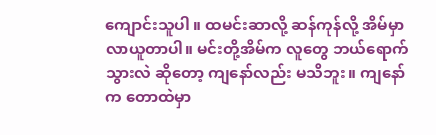ကျောင်းသူပါ ။ ထမင်းဆာလို့ ဆန်ကုန်လို့ အိမ်မှာ လာယူတာပါ။ မင်းတို့အိမ်က လူတွေ ဘယ်ရောက်သွားလဲ ဆိုတော့ ကျနော်လည်း မသိဘူး။ ကျနော်က တောထဲမှာ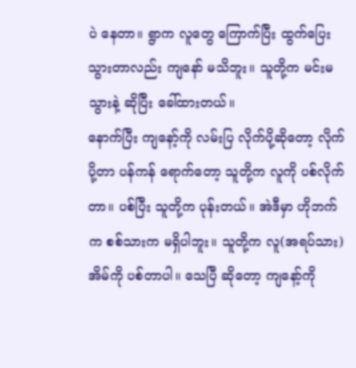ပဲ နေတာ။ ရွာက လူတွေ ကြောက်ပြီး ထွက်ပြေးသွားတာလည်း ကျနော် မသိဘူး။ သူတို့က မင်းမသွားနဲ့ ဆိုပြီး ခေါ်ထားတယ်။
နောက်ပြီး ကျနော့်ကို လမ်းပြ လိုက်ပို့ဆိုတော့ လိုက်ပို့တာ ပန်ကန် ရောက်တော့ သူတို့က လူကို ပစ်လိုက်တာ။ ပစ်ပြီး သူတို့က ပုန်းတယ်။ အဲဒီမှာ ဟိုဘက်က စစ်သားက မရှိပါဘူး။ သူတို့က လူ(အရပ်သား)အိမ်ကို ပစ်တာပါ။ သေပြီ ဆိုတော့ ကျနော့်ကို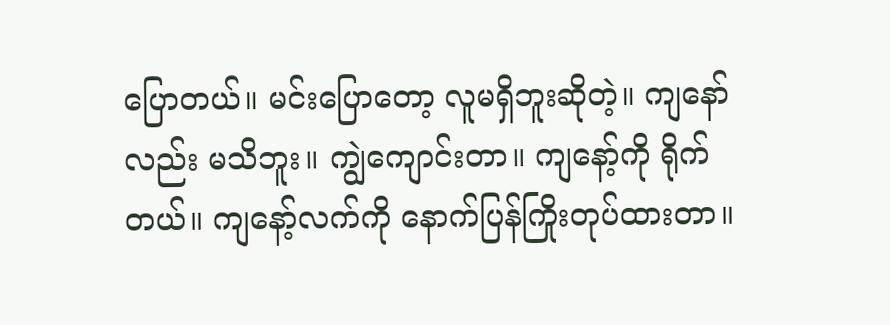ပြောတယ်။ မင်းပြောတော့ လူမရှိဘူးဆိုတဲ့။ ကျနော်လည်း မသိဘူး။ ကျွဲကျောင်းတာ။ ကျနော့်ကို ရိုက်တယ်။ ကျနော့်လက်ကို နောက်ပြန်ကြိုးတုပ်ထားတာ။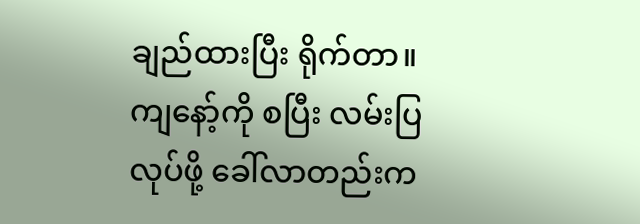ချည်ထားပြီး ရိုက်တာ။ ကျနော့်ကို စပြီး လမ်းပြလုပ်ဖို့ ခေါ်လာတည်းက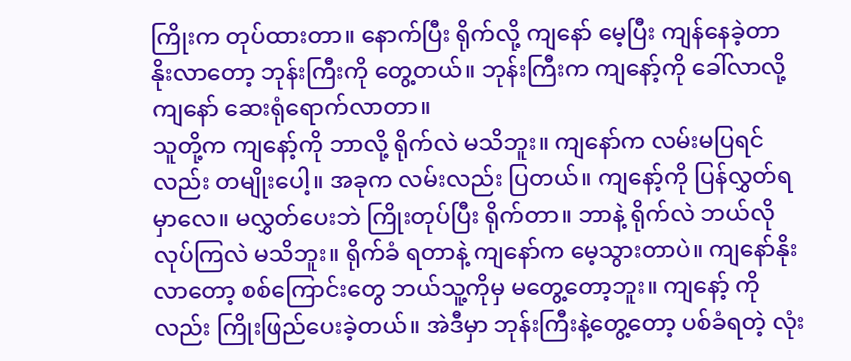ကြိုးက တုပ်ထားတာ။ နောက်ပြီး ရိုက်လို့ ကျနော် မေ့ပြီး ကျန်နေခဲ့တာ နိုးလာတော့ ဘုန်းကြီးကို တွေ့တယ်။ ဘုန်းကြီးက ကျနော့်ကို ခေါ်လာလို့ ကျနော် ဆေးရုံရောက်လာတာ။
သူတို့က ကျနော့်ကို ဘာလို့ ရိုက်လဲ မသိဘူး။ ကျနော်က လမ်းမပြရင်လည်း တမျိုးပေါ့။ အခုက လမ်းလည်း ပြတယ်။ ကျနော့်ကို ပြန်လွှတ်ရမှာလေ။ မလွှတ်ပေးဘဲ ကြိုးတုပ်ပြီး ရိုက်တာ။ ဘာနဲ့ ရိုက်လဲ ဘယ်လို လုပ်ကြလဲ မသိဘူး။ ရိုက်ခံ ရတာနဲ့ ကျနော်က မေ့သွားတာပဲ။ ကျနော်နိုးလာတော့ စစ်ကြောင်းတွေ ဘယ်သူ့ကိုမှ မတွေ့တော့ဘူး။ ကျနော့် ကိုလည်း ကြိုးဖြည်ပေးခဲ့တယ်။ အဲဒီမှာ ဘုန်းကြီးနဲ့တွေ့တော့ ပစ်ခံရတဲ့ လုံး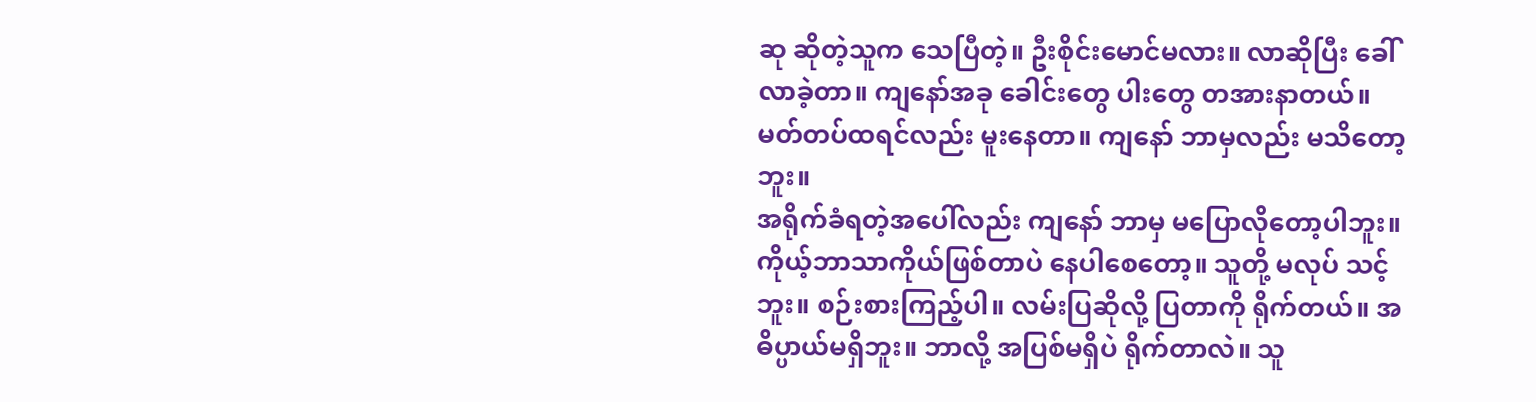ဆု ဆိုတဲ့သူက သေပြီတဲ့။ ဦးစိုင်းမောင်မလား။ လာဆိုပြီး ခေါ်လာခဲ့တာ။ ကျနော်အခု ခေါင်းတွေ ပါးတွေ တအားနာတယ်။ မတ်တပ်ထရင်လည်း မူးနေတာ။ ကျနော် ဘာမှလည်း မသိတော့ဘူး။
အရိုက်ခံရတဲ့အပေါ်လည်း ကျနော် ဘာမှ မပြောလိုတော့ပါဘူး။ ကိုယ့်ဘာသာကိုယ်ဖြစ်တာပဲ နေပါစေတော့။ သူတို့ မလုပ် သင့်ဘူး။ စဉ်းစားကြည့်ပါ။ လမ်းပြဆိုလို့ ပြတာကို ရိုက်တယ်။ အဓိပ္ပာယ်မရှိဘူး။ ဘာလို့ အပြစ်မရှိပဲ ရိုက်တာလဲ။ သူ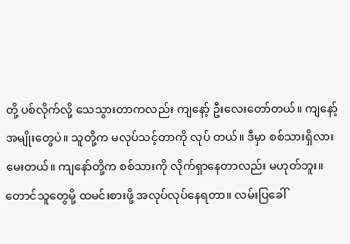တို့ ပစ်လိုက်လို့ သေသွားတာကလည်း ကျနော့် ဦးလေးတော်တယ်။ ကျနော့်အမျိုးတွေပဲ။ သူတို့က မလုပ်သင့်တာကို လုပ် တယ်။ ဒီမှာ စစ်သားရှိလား မေးတယ်။ ကျနော်တို့က စစ်သားကို လိုက်ရှာနေတာလည်း မဟုတ်ဘူး။ တောင်သူတွေမို့ ထမင်းစားဖို့ အလုပ်လုပ်နေရတာ။ လမ်းပြခေါ်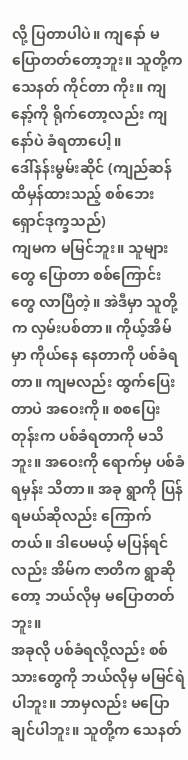လို့ ပြတာပါပဲ။ ကျနော် မပြောတတ်တော့ဘူး။ သူတို့က သေနတ် ကိုင်တာ ကိုး။ ကျနော့်ကို ရိုက်တော့လည်း ကျနော်ပဲ ခံရတာပေါ့။
ဒေါ်နန်းမွမ်းဆိုင် (ကျည်ဆန်ထိမှန်ထားသည့် စစ်ဘေးရှောင်ဒုက္ခသည်)
ကျမက မမြင်ဘူး။ သူများတွေ ပြောတာ စစ်ကြောင်းတွေ လာပြီတဲ့။ အဲဒီမှာ သူတို့က လှမ်းပစ်တာ။ ကိုယ့်အိမ်မှာ ကိုယ်နေ နေတာကို ပစ်ခံရတာ။ ကျမလည်း ထွက်ပြေးတာပဲ အဝေးကို။ စစပြေးတုန်းက ပစ်ခံရတာကို မသိဘူး။ အဝေးကို ရောက်မှ ပစ်ခံရမှန်း သိတာ။ အခု ရွာကို ပြန်ရမယ်ဆိုလည်း ကြောက်တယ်။ ဒါပေမယ့် မပြန်ရင်လည်း အိမ်က ဇာတိက ရွာဆိုတော့ ဘယ်လိုမှ မပြောတတ်ဘူး။
အခုလို ပစ်ခံရလို့လည်း စစ်သားတွေကို ဘယ်လိုမှ မမြင်ရဲပါဘူး။ ဘာမှလည်း မပြောချင်ပါဘူး။ သူတို့က သေနတ်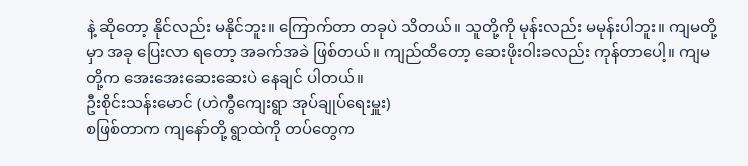နဲ့ ဆိုတော့ နိုင်လည်း မနိုင်ဘူး။ ကြောက်တာ တခုပဲ သိတယ်။ သူတို့ကို မုန်းလည်း မမုန်းပါဘူး။ ကျမတို့မှာ အခု ပြေးလာ ရတော့ အခက်အခဲ ဖြစ်တယ်။ ကျည်ထိတော့ ဆေးဖိုးဝါးခလည်း ကုန်တာပေါ့။ ကျမတို့က အေးအေးဆေးဆေးပဲ နေချင် ပါတယ်။
ဦးစိုင်းသန်းမောင် (ဟဲကွီကျေးရွာ အုပ်ချုပ်ရေးမှူး)
စဖြစ်တာက ကျနော်တို့ ရွာထဲကို တပ်တွေက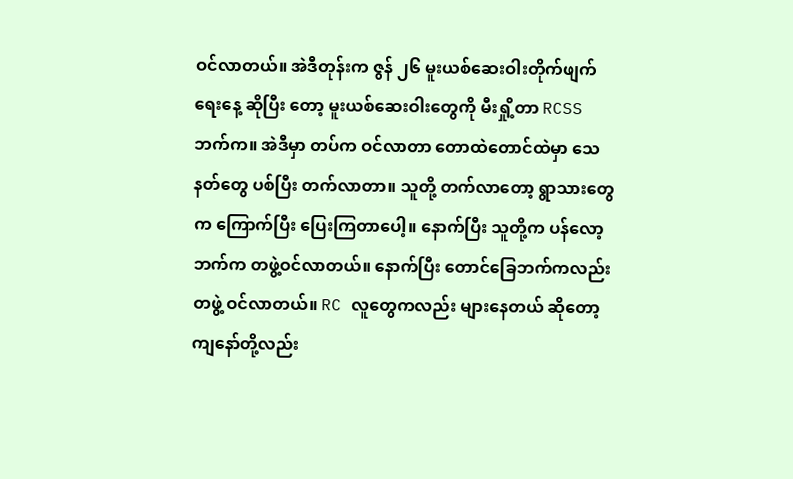ဝင်လာတယ်။ အဲဒီတုန်းက ဇွန် ၂၆ မူးယစ်ဆေးဝါးတိုက်ဖျက်ရေးနေ့ ဆိုပြီး တော့ မူးယစ်ဆေးဝါးတွေကို မီးရှို့တာ RCSS ဘက်က။ အဲဒီမှာ တပ်က ဝင်လာတာ တောထဲတောင်ထဲမှာ သေနတ်တွေ ပစ်ပြီး တက်လာတာ။ သူတို့ တက်လာတော့ ရွာသားတွေက ကြောက်ပြီး ပြေးကြတာပေါ့။ နောက်ပြီး သူတို့က ပန်လော့ ဘက်က တဖွဲ့ဝင်လာတယ်။ နောက်ပြီး တောင်ခြေဘက်ကလည်း တဖွဲ့ ဝင်လာတယ်။ RC လူတွေကလည်း များနေတယ် ဆိုတော့ ကျနော်တို့လည်း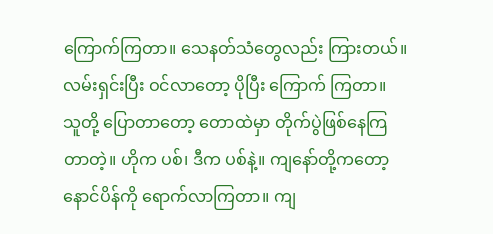ကြောက်ကြတာ။ သေနတ်သံတွေလည်း ကြားတယ်။ လမ်းရှင်းပြီး ဝင်လာတော့ ပိုပြီး ကြောက် ကြတာ။
သူတို့ ပြောတာတော့ တောထဲမှာ တိုက်ပွဲဖြစ်နေကြတာတဲ့။ ဟိုက ပစ်၊ ဒီက ပစ်နဲ့။ ကျနော်တို့ကတော့ နောင်ပိန်ကို ရောက်လာကြတာ။ ကျ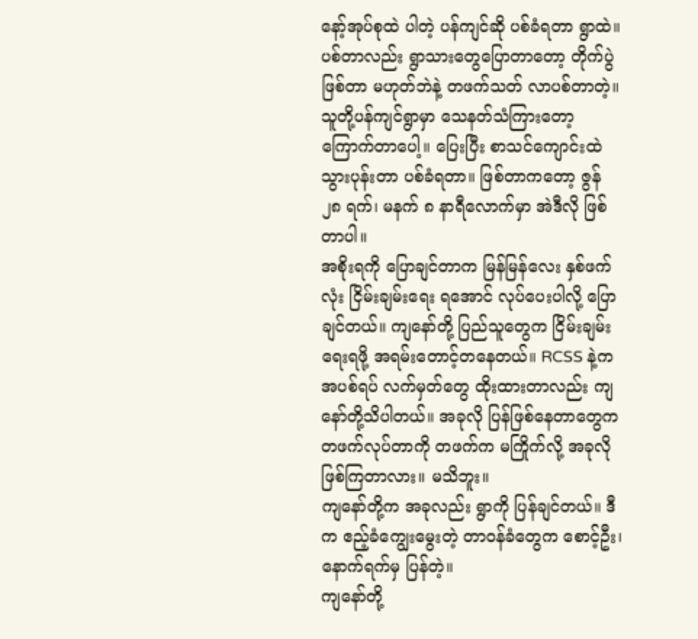နော့်အုပ်စုထဲ ပါတဲ့ ပန်ကျင်ဆို ပစ်ခံရတာ ရွာထဲ။ ပစ်တာလည်း ရွာသားတွေပြောတာတော့ တိုက်ပွဲဖြစ်တာ မဟုတ်ဘဲနဲ့ တဖက်သတ် လာပစ်တာတဲ့။ သူတို့ပန်ကျင်ရွာမှာ သေနတ်သံကြားတော့ ကြောက်တာပေါ့။ ပြေးပြီး စာသင်ကျောင်းထဲ သွားပုန်းတာ ပစ်ခံရတာ။ ဖြစ်တာကတော့ ဇွန် ၂၈ ရက်၊ မနက် ၈ နာရီလောက်မှာ အဲဒီလို ဖြစ်တာပါ။
အစိုးရကို ပြောချင်တာက မြန်မြန်လေး နှစ်ဖက်လုံး ငြိမ်းချမ်းရေး ရအောင် လုပ်ပေးပါလို့ ပြောချင်တယ်။ ကျနော်တို့ ပြည်သူတွေက ငြိမ်းချမ်းရေးရဖို့ အရမ်းတောင့်တနေတယ်။ RCSS နဲ့က အပစ်ရပ် လက်မှတ်တွေ ထိုးထားတာလည်း ကျနော်တို့သိပါတယ်။ အခုလို ပြန်ဖြစ်နေတာတွေက တဖက်လုပ်တာကို တဖက်က မကြိုက်လို့ အခုလို ဖြစ်ကြတာလား။ မသိဘူး။
ကျနော်တို့က အခုလည်း ရွာကို ပြန်ချင်တယ်။ ဒီက ဧည့်ခံကျွေးမွေးတဲ့ တာဝန်ခံတွေက စောင့်ဦး၊ နောက်ရက်မှ ပြန်တဲ့။
ကျနော်တို့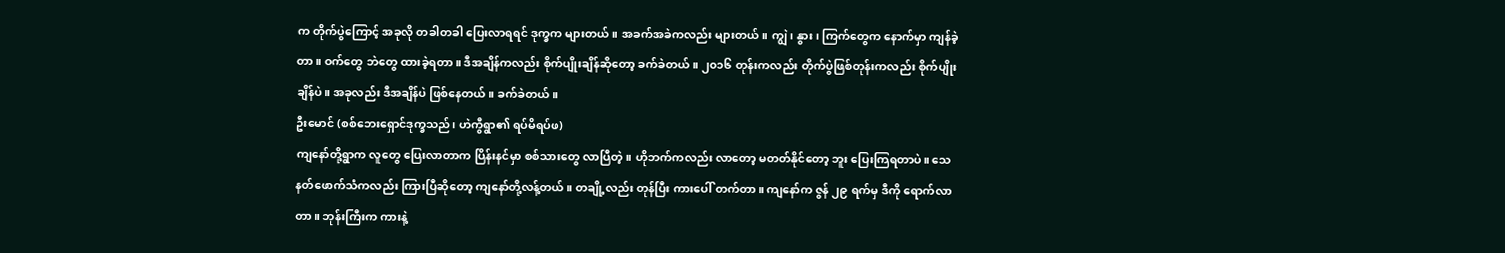က တိုက်ပွဲကြောင့် အခုလို တခါတခါ ပြေးလာရရင် ဒုက္ခက များတယ်။ အခက်အခဲကလည်း များတယ်။ ကျွဲ၊ နွား၊ ကြက်တွေက နောက်မှာ ကျန်ခဲ့တာ။ ဝက်တွေ ဘဲတွေ ထားခဲ့ရတာ။ ဒီအချိန်ကလည်း စိုက်ပျိုးချိန်ဆိုတော့ ခက်ခဲတယ်။ ၂၀၁၆ တုန်းကလည်း တိုက်ပွဲဖြစ်တုန်းကလည်း စိုက်ပျိုးချိန်ပဲ။ အခုလည်း ဒီအချိန်ပဲ ဖြစ်နေတယ်။ ခက်ခဲတယ်။
ဦးမောင် (စစ်ဘေးရှောင်ဒုက္ခသည်၊ ဟဲကွီရွာ၏ ရပ်မိရပ်ဖ)
ကျနော်တို့ရွာက လူတွေ ပြေးလာတာက ပြိန်းနင်မှာ စစ်သားတွေ လာပြီတဲ့။ ဟိုဘက်ကလည်း လာတော့ မတတ်နိုင်တော့ ဘူး ပြေးကြရတာပဲ။ သေနတ်ဖောက်သံကလည်း ကြားပြီဆိုတော့ ကျနော်တို့လန့်တယ်။ တချို့လည်း တုန်ပြီး ကားပေါ် တက်တာ။ ကျနော်က ဇွန် ၂၉ ရက်မှ ဒီကို ရောက်လာတာ။ ဘုန်းကြီးက ကားနဲ့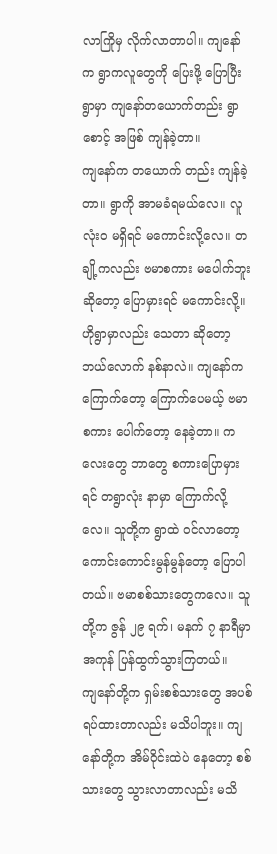လာကြိုမှ လိုက်လာတာပါ။ ကျနော်က ရွာကလူတွေကို ပြေးဖို့ ပြောပြီး ရွာမှာ ကျနော်တယောက်တည်း ရွာစောင့် အဖြစ် ကျန်ခဲ့တာ။
ကျနော်က တယောက် တည်း ကျန်ခဲ့တာ။ ရွာကို အာမခံရမယ်လေ။ လူလုံးဝ မရှိရင် မကောင်းလို့လေ။ တချို့ကလည်း ဗမာစကား မပေါက်ဘူး ဆိုတော့ ပြောမှားရင် မကောင်းလို့။ ဟိုရွာမှာလည်း သေတာ ဆိုတော့ ဘယ်လောက် နစ်နာလဲ။ ကျနော်က ကြောက်တော့ ကြောက်ပေမယ့် ဗမာစကား ပေါက်တော့ နေခဲ့တာ။ ကလေးတွေ ဘာတွေ စကားပြောမှားရင် တရွာလုံး နာမှာ ကြောက်လို့ လေ။ သူတို့က ရွာထဲ ဝင်လာတော့ ကောင်းကောင်းမွန်မွန်တော့ ပြောပါတယ်။ ဗမာစစ်သားတွေကလေ။ သူတို့က ဇွန် ၂၉ ရက်၊ မနက် ၇ နာရီမှာ အကုန် ပြန်ထွက်သွားကြတယ်။
ကျနော်တို့က ရှမ်းစစ်သားတွေ အပစ်ရပ်ထားတာလည်း မသိပါဘူး။ ကျနော်တို့က အိမ်ဝိုင်းထဲပဲ နေတော့ စစ်သားတွေ သွားလာတာလည်း မသိ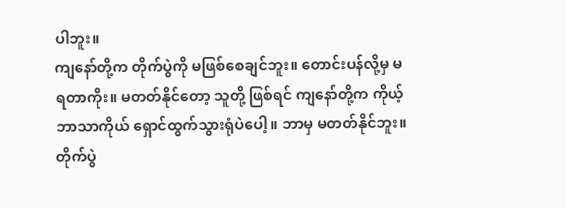ပါဘူး။
ကျနော်တို့က တိုက်ပွဲကို မဖြစ်စေချင်ဘူး။ တောင်းပန်လို့မှ မရတာကိုး။ မတတ်နိုင်တော့ သူတို့ ဖြစ်ရင် ကျနော်တို့က ကိုယ့်ဘာသာကိုယ် ရှောင်ထွက်သွားရုံပဲပေါ့။ ဘာမှ မတတ်နိုင်ဘူး။ တိုက်ပွဲ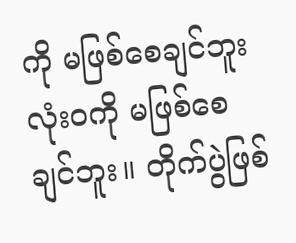ကို မဖြစ်စေချင်ဘူး လုံးဝကို မဖြစ်စေချင်ဘူး။ တိုက်ပွဲဖြစ်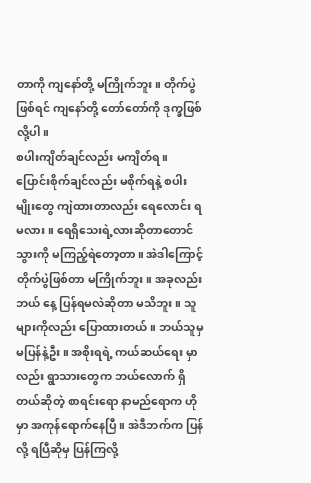တာကို ကျနော်တို့ မကြိုက်ဘူး။ တိုက်ပွဲဖြစ်ရင် ကျနော်တို့ တော်တော်ကို ဒုက္ခဖြစ်လို့ပါ။
စပါးကျိတ်ချင်လည်း မကျိတ်ရ။ ပြောင်းစိုက်ချင်လည်း မစိုက်ရနဲ့ စပါးမျိုးတွေ ကျဲထားတာလည်း ရေလောင်း ရမလား။ ရေရှိသေးရဲ့လားဆိုတာတောင် သွားကို မကြည့်ရဲတော့တာ။ အဲဒါကြောင့် တိုက်ပွဲဖြစ်တာ မကြိုက်ဘူး။ အခုလည်း ဘယ် နေ့ ပြန်ရမလဲဆိုတာ မသိဘူး။ သူများကိုလည်း ပြောထားတယ်။ ဘယ်သူမှ မပြန်နဲ့ဦး။ အစိုးရရဲ့ ကယ်ဆယ်ရေး မှာလည်း ရွာသားတွေက ဘယ်လောက် ရှိတယ်ဆိုတဲ့ စာရင်းရော နာမည်ရောက ဟိုမှာ အကုန်ရောက်နေပြီ။ အဲဒီဘက်က ပြန်လို့ ရပြီဆိုမှ ပြန်ကြလို့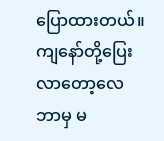ပြောထားတယ်။
ကျနော်တို့ပြေးလာတော့လေ ဘာမှ မ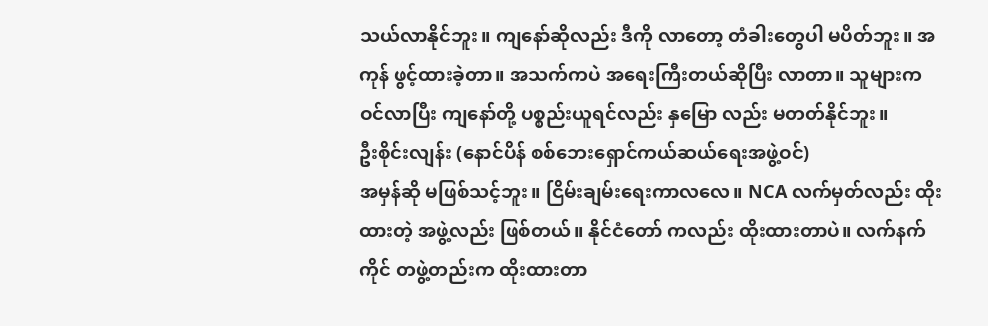သယ်လာနိုင်ဘူး။ ကျနော်ဆိုလည်း ဒီကို လာတော့ တံခါးတွေပါ မပိတ်ဘူး။ အကုန် ဖွင့်ထားခဲ့တာ။ အသက်ကပဲ အရေးကြီးတယ်ဆိုပြီး လာတာ။ သူများက ဝင်လာပြီး ကျနော်တို့ ပစ္စည်းယူရင်လည်း နှမြော လည်း မတတ်နိုင်ဘူး။
ဦးစိုင်းလျန်း (နောင်ပိန် စစ်ဘေးရှောင်ကယ်ဆယ်ရေးအဖွဲ့ဝင်)
အမှန်ဆို မဖြစ်သင့်ဘူး။ ငြိမ်းချမ်းရေးကာလလေ။ NCA လက်မှတ်လည်း ထိုးထားတဲ့ အဖွဲ့လည်း ဖြစ်တယ်။ နိုင်ငံတော် ကလည်း ထိုးထားတာပဲ။ လက်နက်ကိုင် တဖွဲ့တည်းက ထိုးထားတာ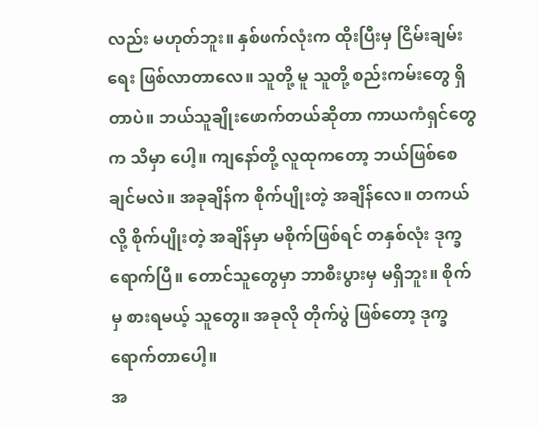လည်း မဟုတ်ဘူး။ နှစ်ဖက်လုံးက ထိုးပြီးမှ ငြိမ်းချမ်း ရေး ဖြစ်လာတာလေ။ သူတို့ မူ သူတို့ စည်းကမ်းတွေ ရှိတာပဲ။ ဘယ်သူချိုးဖောက်တယ်ဆိုတာ ကာယကံရှင်တွေက သိမှာ ပေါ့။ ကျနော်တို့ လူထုကတော့ ဘယ်ဖြစ်စေချင်မလဲ။ အခုချိန်က စိုက်ပျိုးတဲ့ အချိန်လေ။ တကယ်လို့ စိုက်ပျိုးတဲ့ အချိန်မှာ မစိုက်ဖြစ်ရင် တနှစ်လုံး ဒုက္ခရောက်ပြီ။ တောင်သူတွေမှာ ဘာစီးပွားမှ မရှိဘူး။ စိုက်မှ စားရမယ့် သူတွေ။ အခုလို တိုက်ပွဲ ဖြစ်တော့ ဒုက္ခရောက်တာပေါ့။
အ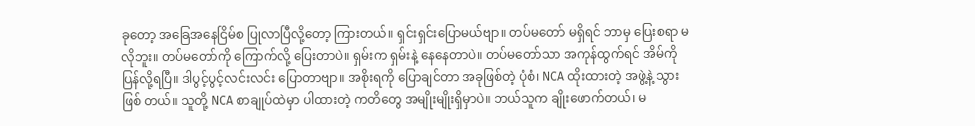ခုတော့ အခြေအနေငြိမ်စ ပြုလာပြီလို့တော့ ကြားတယ်။ ရှင်းရှင်းပြောမယ်ဗျာ။ တပ်မတော် မရှိရင် ဘာမှ ပြေးစရာ မလိုဘူး။ တပ်မတော်ကို ကြောက်လို့ ပြေးတာပဲ။ ရှမ်းက ရှမ်းနဲ့ နေနေတာပဲ။ တပ်မတော်သာ အကုန်ထွက်ရင် အိမ်ကို ပြန်လို့ရပြီ။ ဒါပွင့်ပွင့်လင်းလင်း ပြောတာဗျာ။ အစိုးရကို ပြောချင်တာ အခုဖြစ်တဲ့ ပုံစံ၊ NCA ထိုးထားတဲ့ အဖွဲ့နဲ့ သွားဖြစ် တယ်။ သူတို့ NCA စာချုပ်ထဲမှာ ပါထားတဲ့ ကတိတွေ အမျိုးမျိုးရှိမှာပဲ။ ဘယ်သူက ချိုးဖောက်တယ်၊ မ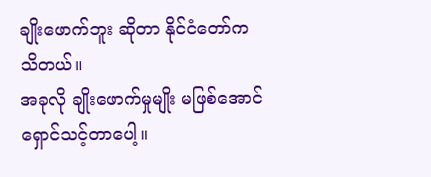ချိုးဖောက်ဘူး ဆိုတာ နိုင်ငံတော်က သိတယ်။
အခုလို ချိုးဖောက်မှုမျိုး မဖြစ်အောင် ရှောင်သင့်တာပေါ့။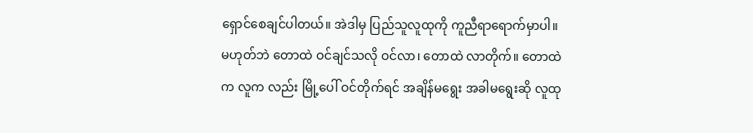ရှောင်စေချင်ပါတယ်။ အဲဒါမှ ပြည်သူလူထုကို ကူညီရာရောက်မှာပါ။ မဟုတ်ဘဲ တောထဲ ဝင်ချင်သလို ဝင်လာ၊ တောထဲ လာတိုက်။ တောထဲက လူက လည်း မြို့ပေါ် ဝင်တိုက်ရင် အချိန်မရွေး အခါမရွေးဆို လူထု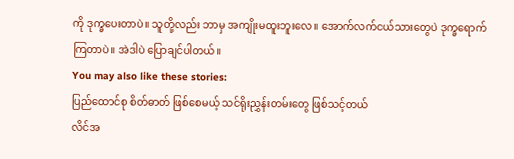ကို ဒုက္ခပေးတာပဲ။ သူတို့လည်း ဘာမှ အကျိုးမထူးဘူးလေ။ အောက်လက်ငယ်သားတွေပဲ ဒုက္ခရောက်ကြတာပဲ။ အဲဒါပဲ ပြောချင်ပါတယ်။
You may also like these stories:
ပြည်ထောင်စု စိတ်ဓာတ် ဖြစ်စေမယ့် သင်ရိုးညွှန်းတမ်းတွေ ဖြစ်သင့်တယ်
လိင်အ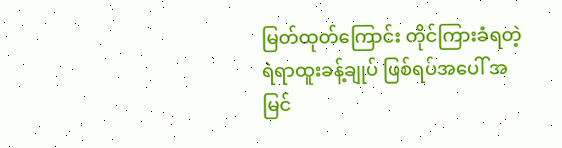မြတ်ထုတ်ကြောင်း တိုင်ကြားခံရတဲ့ ရဲရာထူးခန့်ချုပ် ဖြစ်ရပ်အပေါ် အမြင်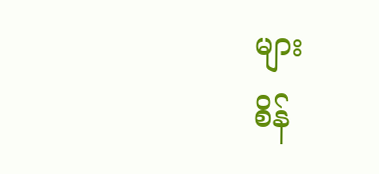များ
စိန်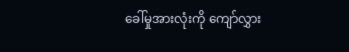ခေါ်မှုအားလုံးကို ကျော်လွှား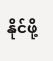နိုင်ဖို့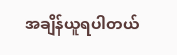အချိန်ယူရပါတယ်